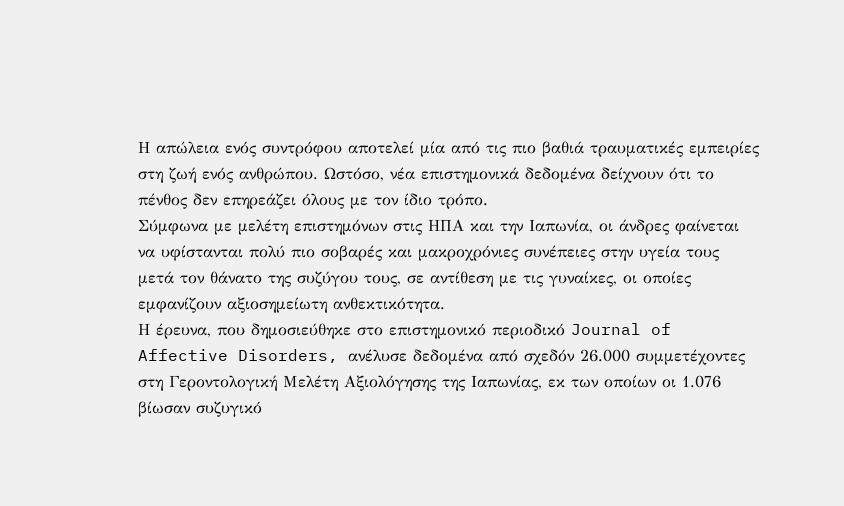Η απώλεια ενός συντρόφου αποτελεί μία από τις πιο βαθιά τραυματικές εμπειρίες στη ζωή ενός ανθρώπου. Ωστόσο, νέα επιστημονικά δεδομένα δείχνουν ότι το πένθος δεν επηρεάζει όλους με τον ίδιο τρόπο.
Σύμφωνα με μελέτη επιστημόνων στις ΗΠΑ και την Ιαπωνία, οι άνδρες φαίνεται να υφίστανται πολύ πιο σοβαρές και μακροχρόνιες συνέπειες στην υγεία τους μετά τον θάνατο της συζύγου τους, σε αντίθεση με τις γυναίκες, οι οποίες εμφανίζουν αξιοσημείωτη ανθεκτικότητα.
Η έρευνα, που δημοσιεύθηκε στο επιστημονικό περιοδικό Journal of Affective Disorders, ανέλυσε δεδομένα από σχεδόν 26.000 συμμετέχοντες στη Γεροντολογική Μελέτη Αξιολόγησης της Ιαπωνίας, εκ των οποίων οι 1.076 βίωσαν συζυγικό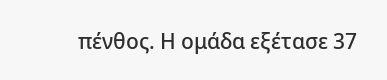πένθος. Η ομάδα εξέτασε 37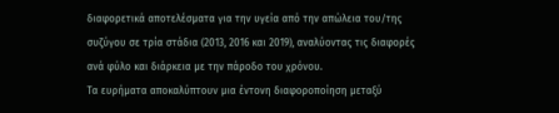διαφορετικά αποτελέσματα για την υγεία από την απώλεια του/της συζύγου σε τρία στάδια (2013, 2016 και 2019), αναλύοντας τις διαφορές ανά φύλο και διάρκεια με την πάροδο του χρόνου.
Τα ευρήματα αποκαλύπτουν μια έντονη διαφοροποίηση μεταξύ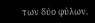των δύο φύλων.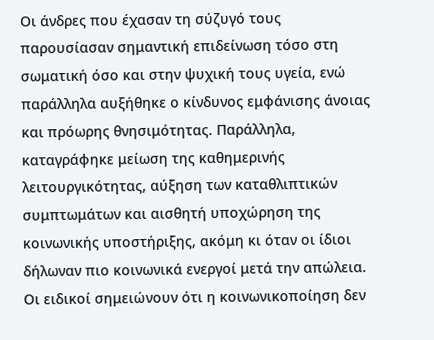Οι άνδρες που έχασαν τη σύζυγό τους παρουσίασαν σημαντική επιδείνωση τόσο στη σωματική όσο και στην ψυχική τους υγεία, ενώ παράλληλα αυξήθηκε ο κίνδυνος εμφάνισης άνοιας και πρόωρης θνησιμότητας. Παράλληλα, καταγράφηκε μείωση της καθημερινής λειτουργικότητας, αύξηση των καταθλιπτικών συμπτωμάτων και αισθητή υποχώρηση της κοινωνικής υποστήριξης, ακόμη κι όταν οι ίδιοι δήλωναν πιο κοινωνικά ενεργοί μετά την απώλεια.
Οι ειδικοί σημειώνουν ότι η κοινωνικοποίηση δεν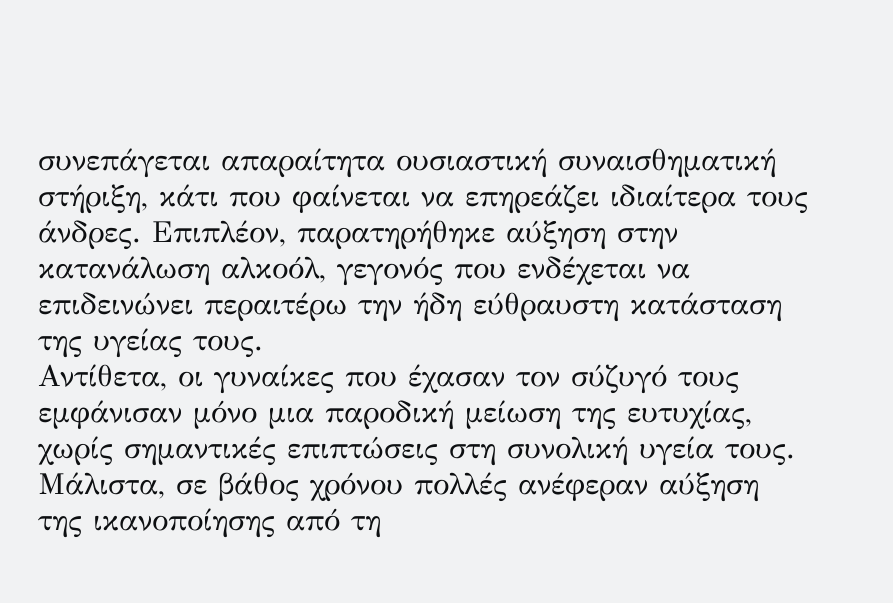συνεπάγεται απαραίτητα ουσιαστική συναισθηματική στήριξη, κάτι που φαίνεται να επηρεάζει ιδιαίτερα τους άνδρες. Επιπλέον, παρατηρήθηκε αύξηση στην κατανάλωση αλκοόλ, γεγονός που ενδέχεται να επιδεινώνει περαιτέρω την ήδη εύθραυστη κατάσταση της υγείας τους.
Αντίθετα, οι γυναίκες που έχασαν τον σύζυγό τους εμφάνισαν μόνο μια παροδική μείωση της ευτυχίας, χωρίς σημαντικές επιπτώσεις στη συνολική υγεία τους. Μάλιστα, σε βάθος χρόνου πολλές ανέφεραν αύξηση της ικανοποίησης από τη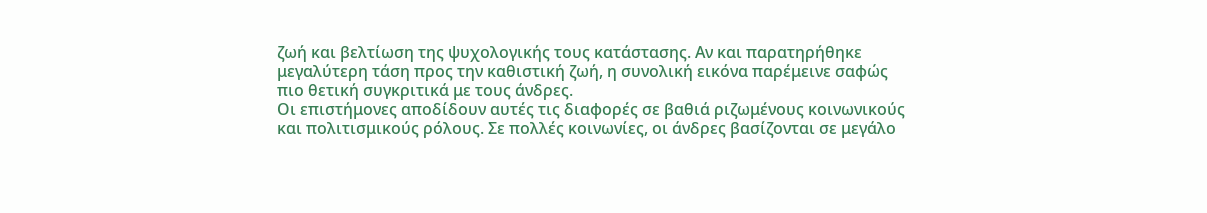ζωή και βελτίωση της ψυχολογικής τους κατάστασης. Αν και παρατηρήθηκε μεγαλύτερη τάση προς την καθιστική ζωή, η συνολική εικόνα παρέμεινε σαφώς πιο θετική συγκριτικά με τους άνδρες.
Οι επιστήμονες αποδίδουν αυτές τις διαφορές σε βαθιά ριζωμένους κοινωνικούς και πολιτισμικούς ρόλους. Σε πολλές κοινωνίες, οι άνδρες βασίζονται σε μεγάλο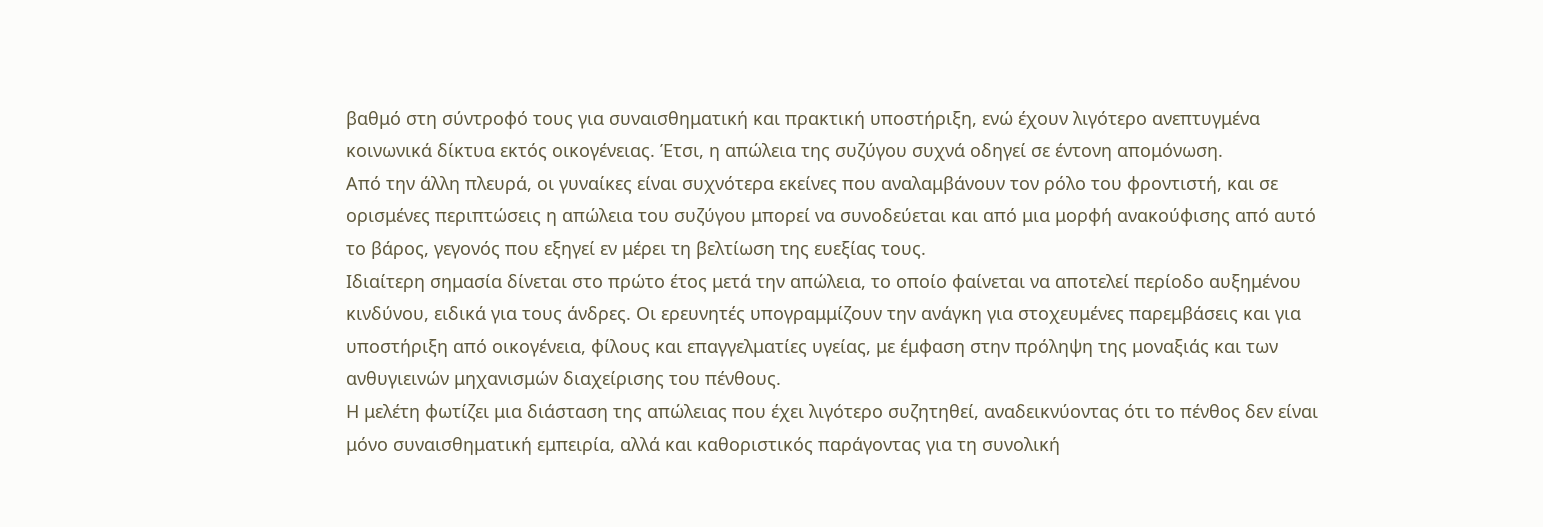βαθμό στη σύντροφό τους για συναισθηματική και πρακτική υποστήριξη, ενώ έχουν λιγότερο ανεπτυγμένα κοινωνικά δίκτυα εκτός οικογένειας. Έτσι, η απώλεια της συζύγου συχνά οδηγεί σε έντονη απομόνωση.
Από την άλλη πλευρά, οι γυναίκες είναι συχνότερα εκείνες που αναλαμβάνουν τον ρόλο του φροντιστή, και σε ορισμένες περιπτώσεις η απώλεια του συζύγου μπορεί να συνοδεύεται και από μια μορφή ανακούφισης από αυτό το βάρος, γεγονός που εξηγεί εν μέρει τη βελτίωση της ευεξίας τους.
Ιδιαίτερη σημασία δίνεται στο πρώτο έτος μετά την απώλεια, το οποίο φαίνεται να αποτελεί περίοδο αυξημένου κινδύνου, ειδικά για τους άνδρες. Οι ερευνητές υπογραμμίζουν την ανάγκη για στοχευμένες παρεμβάσεις και για υποστήριξη από οικογένεια, φίλους και επαγγελματίες υγείας, με έμφαση στην πρόληψη της μοναξιάς και των ανθυγιεινών μηχανισμών διαχείρισης του πένθους.
Η μελέτη φωτίζει μια διάσταση της απώλειας που έχει λιγότερο συζητηθεί, αναδεικνύοντας ότι το πένθος δεν είναι μόνο συναισθηματική εμπειρία, αλλά και καθοριστικός παράγοντας για τη συνολική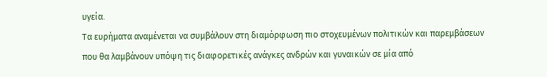υγεία.
Τα ευρήματα αναμένεται να συμβάλουν στη διαμόρφωση πιο στοχευμένων πολιτικών και παρεμβάσεων που θα λαμβάνουν υπόψη τις διαφορετικές ανάγκες ανδρών και γυναικών σε μία από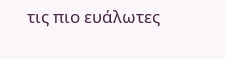τις πιο ευάλωτες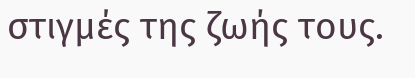στιγμές της ζωής τους.